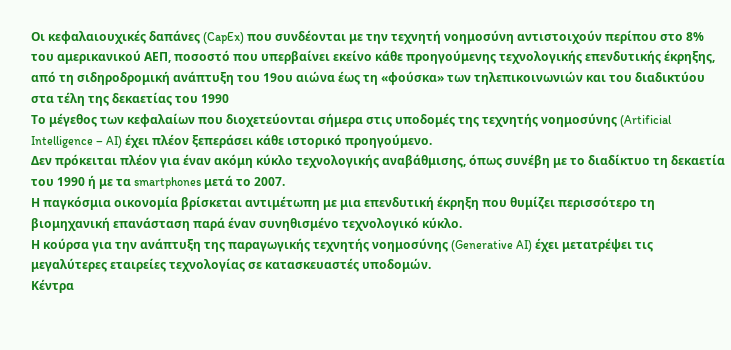Οι κεφαλαιουχικές δαπάνες (CapEx) που συνδέονται με την τεχνητή νοημοσύνη αντιστοιχούν περίπου στο 8% του αμερικανικού ΑΕΠ, ποσοστό που υπερβαίνει εκείνο κάθε προηγούμενης τεχνολογικής επενδυτικής έκρηξης, από τη σιδηροδρομική ανάπτυξη του 19ου αιώνα έως τη «φούσκα» των τηλεπικοινωνιών και του διαδικτύου στα τέλη της δεκαετίας του 1990
Το μέγεθος των κεφαλαίων που διοχετεύονται σήμερα στις υποδομές της τεχνητής νοημοσύνης (Artificial Intelligence – AI) έχει πλέον ξεπεράσει κάθε ιστορικό προηγούμενο.
Δεν πρόκειται πλέον για έναν ακόμη κύκλο τεχνολογικής αναβάθμισης, όπως συνέβη με το διαδίκτυο τη δεκαετία του 1990 ή με τα smartphones μετά το 2007.
Η παγκόσμια οικονομία βρίσκεται αντιμέτωπη με μια επενδυτική έκρηξη που θυμίζει περισσότερο τη βιομηχανική επανάσταση παρά έναν συνηθισμένο τεχνολογικό κύκλο.
Η κούρσα για την ανάπτυξη της παραγωγικής τεχνητής νοημοσύνης (Generative AI) έχει μετατρέψει τις μεγαλύτερες εταιρείες τεχνολογίας σε κατασκευαστές υποδομών.
Κέντρα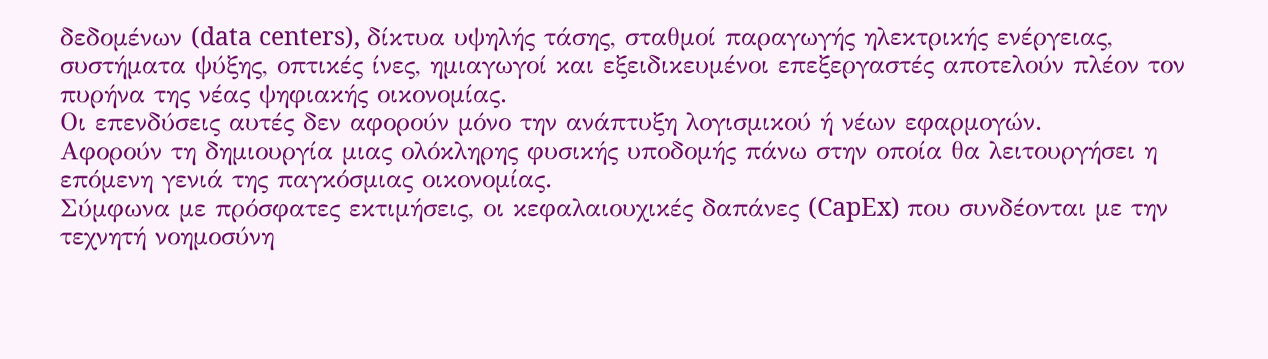δεδομένων (data centers), δίκτυα υψηλής τάσης, σταθμοί παραγωγής ηλεκτρικής ενέργειας, συστήματα ψύξης, οπτικές ίνες, ημιαγωγοί και εξειδικευμένοι επεξεργαστές αποτελούν πλέον τον πυρήνα της νέας ψηφιακής οικονομίας.
Οι επενδύσεις αυτές δεν αφορούν μόνο την ανάπτυξη λογισμικού ή νέων εφαρμογών.
Αφορούν τη δημιουργία μιας ολόκληρης φυσικής υποδομής πάνω στην οποία θα λειτουργήσει η επόμενη γενιά της παγκόσμιας οικονομίας.
Σύμφωνα με πρόσφατες εκτιμήσεις, οι κεφαλαιουχικές δαπάνες (CapEx) που συνδέονται με την τεχνητή νοημοσύνη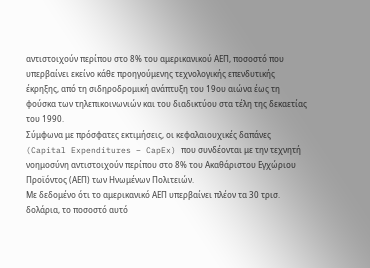αντιστοιχούν περίπου στο 8% του αμερικανικού ΑΕΠ, ποσοστό που υπερβαίνει εκείνο κάθε προηγούμενης τεχνολογικής επενδυτικής έκρηξης, από τη σιδηροδρομική ανάπτυξη του 19ου αιώνα έως τη φούσκα των τηλεπικοινωνιών και του διαδικτύου στα τέλη της δεκαετίας του 1990.
Σύμφωνα με πρόσφατες εκτιμήσεις, οι κεφαλαιουχικές δαπάνες (Capital Expenditures – CapEx) που συνδέονται με την τεχνητή νοημοσύνη αντιστοιχούν περίπου στο 8% του Ακαθάριστου Εγχώριου Προϊόντος (ΑΕΠ) των Ηνωμένων Πολιτειών.
Με δεδομένο ότι το αμερικανικό ΑΕΠ υπερβαίνει πλέον τα 30 τρισ. δολάρια, το ποσοστό αυτό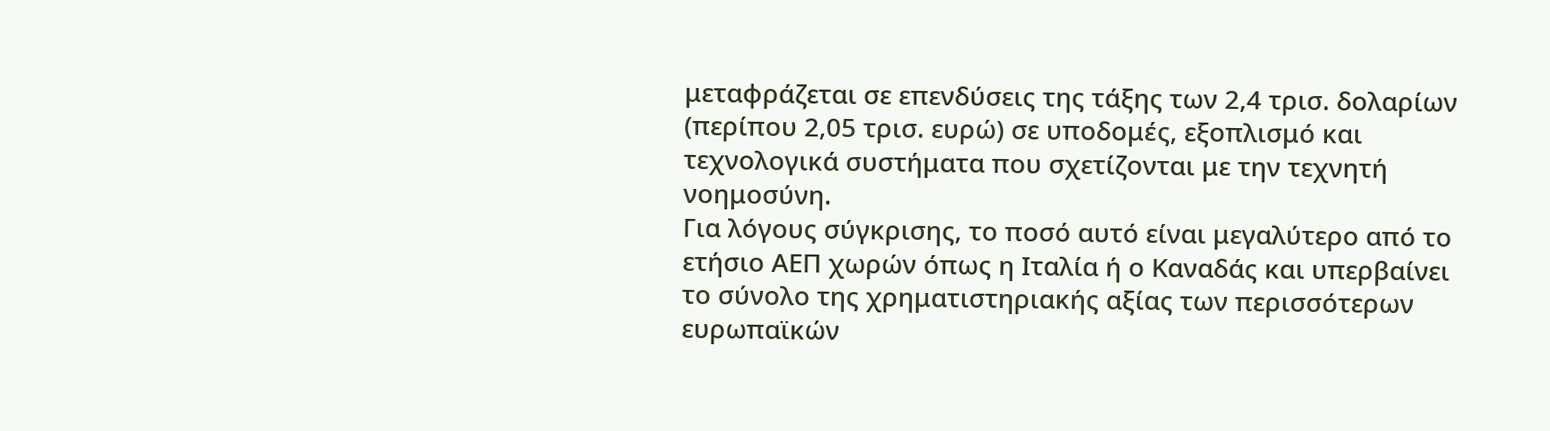μεταφράζεται σε επενδύσεις της τάξης των 2,4 τρισ. δολαρίων (περίπου 2,05 τρισ. ευρώ) σε υποδομές, εξοπλισμό και τεχνολογικά συστήματα που σχετίζονται με την τεχνητή νοημοσύνη.
Για λόγους σύγκρισης, το ποσό αυτό είναι μεγαλύτερο από το ετήσιο ΑΕΠ χωρών όπως η Ιταλία ή ο Καναδάς και υπερβαίνει το σύνολο της χρηματιστηριακής αξίας των περισσότερων ευρωπαϊκών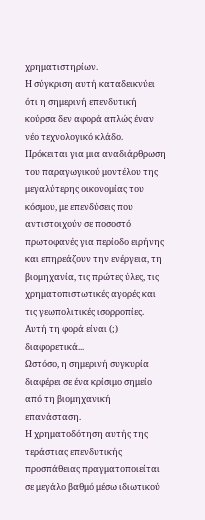χρηματιστηρίων.
Η σύγκριση αυτή καταδεικνύει ότι η σημερινή επενδυτική κούρσα δεν αφορά απλώς έναν νέο τεχνολογικό κλάδο.
Πρόκειται για μια αναδιάρθρωση του παραγωγικού μοντέλου της μεγαλύτερης οικονομίας του κόσμου, με επενδύσεις που αντιστοιχούν σε ποσοστό πρωτοφανές για περίοδο ειρήνης και επηρεάζουν την ενέργεια, τη βιομηχανία, τις πρώτες ύλες, τις χρηματοπιστωτικές αγορές και τις γεωπολιτικές ισορροπίες.
Αυτή τη φορά είναι (;) διαφορετικά...
Ωστόσο, η σημερινή συγκυρία διαφέρει σε ένα κρίσιμο σημείο από τη βιομηχανική επανάσταση.
Η χρηματοδότηση αυτής της τεράστιας επενδυτικής προσπάθειας πραγματοποιείται σε μεγάλο βαθμό μέσω ιδιωτικού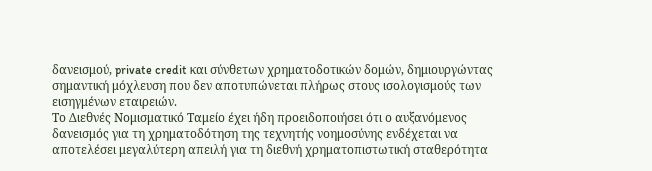δανεισμού, private credit και σύνθετων χρηματοδοτικών δομών, δημιουργώντας σημαντική μόχλευση που δεν αποτυπώνεται πλήρως στους ισολογισμούς των εισηγμένων εταιρειών.
Το Διεθνές Νομισματικό Ταμείο έχει ήδη προειδοποιήσει ότι ο αυξανόμενος δανεισμός για τη χρηματοδότηση της τεχνητής νοημοσύνης ενδέχεται να αποτελέσει μεγαλύτερη απειλή για τη διεθνή χρηματοπιστωτική σταθερότητα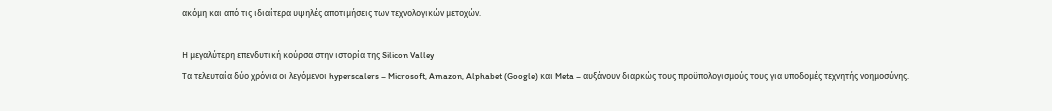ακόμη και από τις ιδιαίτερα υψηλές αποτιμήσεις των τεχνολογικών μετοχών.

Η μεγαλύτερη επενδυτική κούρσα στην ιστορία της Silicon Valley
Τα τελευταία δύο χρόνια οι λεγόμενοι hyperscalers – Microsoft, Amazon, Alphabet (Google) και Meta – αυξάνουν διαρκώς τους προϋπολογισμούς τους για υποδομές τεχνητής νοημοσύνης.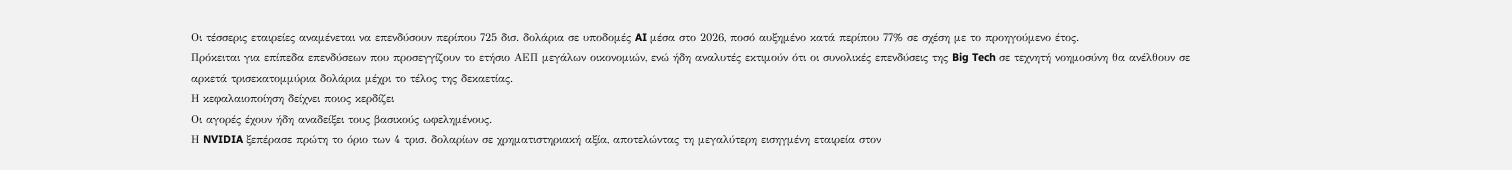Οι τέσσερις εταιρείες αναμένεται να επενδύσουν περίπου 725 δισ. δολάρια σε υποδομές AI μέσα στο 2026, ποσό αυξημένο κατά περίπου 77% σε σχέση με το προηγούμενο έτος.
Πρόκειται για επίπεδα επενδύσεων που προσεγγίζουν το ετήσιο ΑΕΠ μεγάλων οικονομιών, ενώ ήδη αναλυτές εκτιμούν ότι οι συνολικές επενδύσεις της Big Tech σε τεχνητή νοημοσύνη θα ανέλθουν σε αρκετά τρισεκατομμύρια δολάρια μέχρι το τέλος της δεκαετίας.
Η κεφαλαιοποίηση δείχνει ποιος κερδίζει
Οι αγορές έχουν ήδη αναδείξει τους βασικούς ωφελημένους.
Η NVIDIA ξεπέρασε πρώτη το όριο των 4 τρισ. δολαρίων σε χρηματιστηριακή αξία, αποτελώντας τη μεγαλύτερη εισηγμένη εταιρεία στον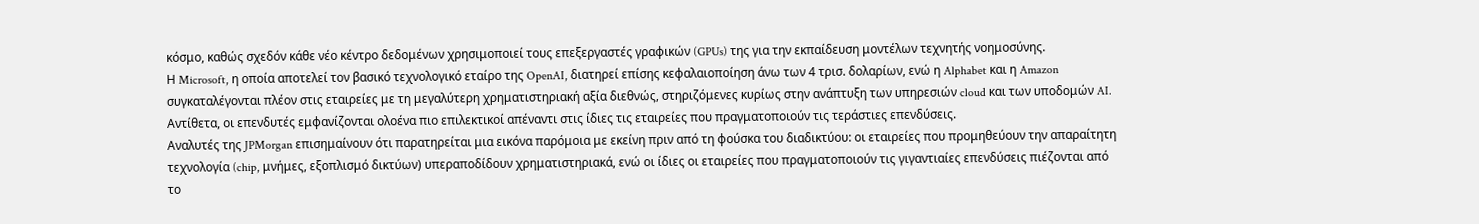κόσμο, καθώς σχεδόν κάθε νέο κέντρο δεδομένων χρησιμοποιεί τους επεξεργαστές γραφικών (GPUs) της για την εκπαίδευση μοντέλων τεχνητής νοημοσύνης.
Η Microsoft, η οποία αποτελεί τον βασικό τεχνολογικό εταίρο της OpenAI, διατηρεί επίσης κεφαλαιοποίηση άνω των 4 τρισ. δολαρίων, ενώ η Alphabet και η Amazon συγκαταλέγονται πλέον στις εταιρείες με τη μεγαλύτερη χρηματιστηριακή αξία διεθνώς, στηριζόμενες κυρίως στην ανάπτυξη των υπηρεσιών cloud και των υποδομών AI.
Αντίθετα, οι επενδυτές εμφανίζονται ολοένα πιο επιλεκτικοί απέναντι στις ίδιες τις εταιρείες που πραγματοποιούν τις τεράστιες επενδύσεις.
Αναλυτές της JPMorgan επισημαίνουν ότι παρατηρείται μια εικόνα παρόμοια με εκείνη πριν από τη φούσκα του διαδικτύου: οι εταιρείες που προμηθεύουν την απαραίτητη τεχνολογία (chip, μνήμες, εξοπλισμό δικτύων) υπεραποδίδουν χρηματιστηριακά, ενώ οι ίδιες οι εταιρείες που πραγματοποιούν τις γιγαντιαίες επενδύσεις πιέζονται από το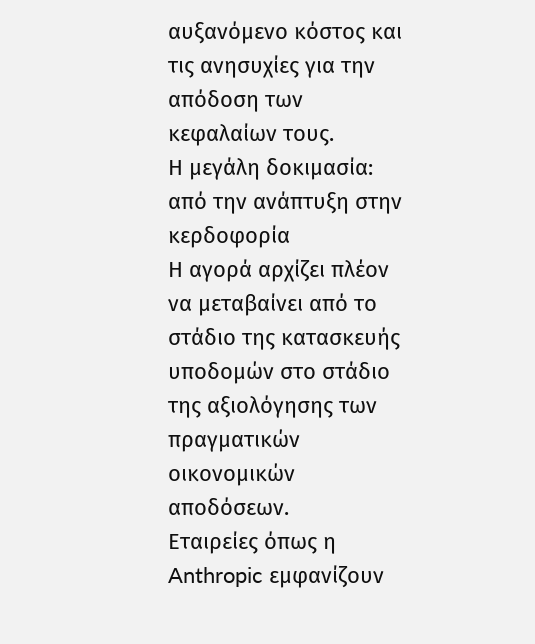αυξανόμενο κόστος και τις ανησυχίες για την απόδοση των κεφαλαίων τους.
Η μεγάλη δοκιμασία: από την ανάπτυξη στην κερδοφορία
Η αγορά αρχίζει πλέον να μεταβαίνει από το στάδιο της κατασκευής υποδομών στο στάδιο της αξιολόγησης των πραγματικών οικονομικών αποδόσεων.
Εταιρείες όπως η Anthropic εμφανίζουν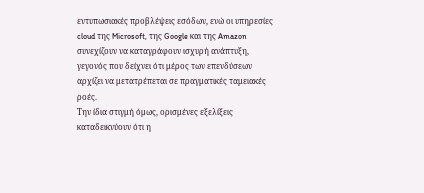εντυπωσιακές προβλέψεις εσόδων, ενώ οι υπηρεσίες cloud της Microsoft, της Google και της Amazon συνεχίζουν να καταγράφουν ισχυρή ανάπτυξη, γεγονός που δείχνει ότι μέρος των επενδύσεων αρχίζει να μετατρέπεται σε πραγματικές ταμειακές ροές.
Την ίδια στιγμή όμως, ορισμένες εξελίξεις καταδεικνύουν ότι η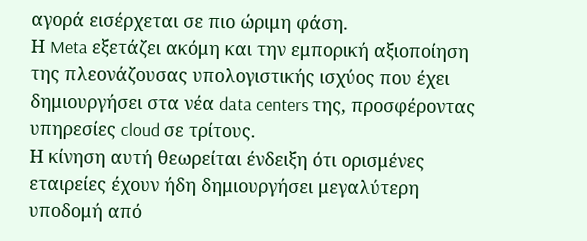αγορά εισέρχεται σε πιο ώριμη φάση.
Η Meta εξετάζει ακόμη και την εμπορική αξιοποίηση της πλεονάζουσας υπολογιστικής ισχύος που έχει δημιουργήσει στα νέα data centers της, προσφέροντας υπηρεσίες cloud σε τρίτους.
Η κίνηση αυτή θεωρείται ένδειξη ότι ορισμένες εταιρείες έχουν ήδη δημιουργήσει μεγαλύτερη υποδομή από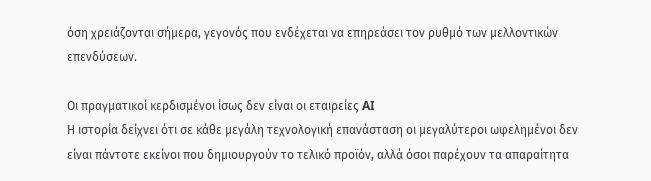όση χρειάζονται σήμερα, γεγονός που ενδέχεται να επηρεάσει τον ρυθμό των μελλοντικών επενδύσεων.

Οι πραγματικοί κερδισμένοι ίσως δεν είναι οι εταιρείες AI
Η ιστορία δείχνει ότι σε κάθε μεγάλη τεχνολογική επανάσταση οι μεγαλύτεροι ωφελημένοι δεν είναι πάντοτε εκείνοι που δημιουργούν το τελικό προϊόν, αλλά όσοι παρέχουν τα απαραίτητα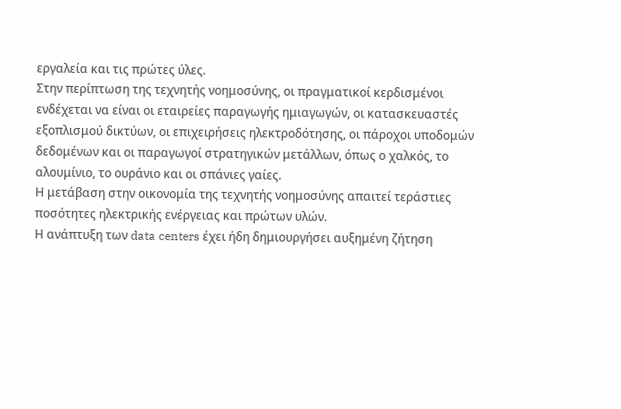εργαλεία και τις πρώτες ύλες.
Στην περίπτωση της τεχνητής νοημοσύνης, οι πραγματικοί κερδισμένοι ενδέχεται να είναι οι εταιρείες παραγωγής ημιαγωγών, οι κατασκευαστές εξοπλισμού δικτύων, οι επιχειρήσεις ηλεκτροδότησης, οι πάροχοι υποδομών δεδομένων και οι παραγωγοί στρατηγικών μετάλλων, όπως ο χαλκός, το αλουμίνιο, το ουράνιο και οι σπάνιες γαίες.
Η μετάβαση στην οικονομία της τεχνητής νοημοσύνης απαιτεί τεράστιες ποσότητες ηλεκτρικής ενέργειας και πρώτων υλών.
Η ανάπτυξη των data centers έχει ήδη δημιουργήσει αυξημένη ζήτηση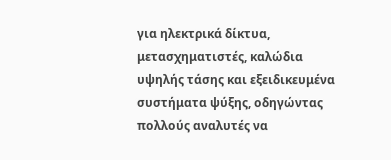για ηλεκτρικά δίκτυα, μετασχηματιστές, καλώδια υψηλής τάσης και εξειδικευμένα συστήματα ψύξης, οδηγώντας πολλούς αναλυτές να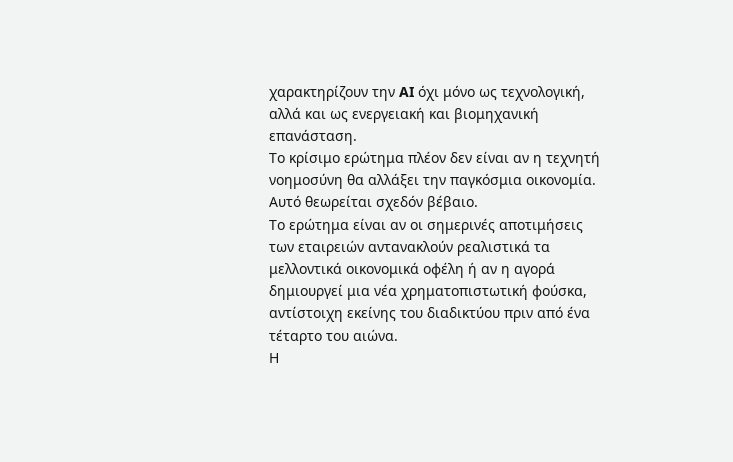χαρακτηρίζουν την AI όχι μόνο ως τεχνολογική, αλλά και ως ενεργειακή και βιομηχανική επανάσταση.
Το κρίσιμο ερώτημα πλέον δεν είναι αν η τεχνητή νοημοσύνη θα αλλάξει την παγκόσμια οικονομία.
Αυτό θεωρείται σχεδόν βέβαιο.
Το ερώτημα είναι αν οι σημερινές αποτιμήσεις των εταιρειών αντανακλούν ρεαλιστικά τα μελλοντικά οικονομικά οφέλη ή αν η αγορά δημιουργεί μια νέα χρηματοπιστωτική φούσκα, αντίστοιχη εκείνης του διαδικτύου πριν από ένα τέταρτο του αιώνα.
Η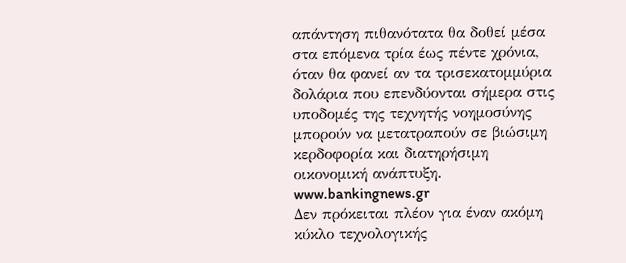απάντηση πιθανότατα θα δοθεί μέσα στα επόμενα τρία έως πέντε χρόνια, όταν θα φανεί αν τα τρισεκατομμύρια δολάρια που επενδύονται σήμερα στις υποδομές της τεχνητής νοημοσύνης μπορούν να μετατραπούν σε βιώσιμη κερδοφορία και διατηρήσιμη οικονομική ανάπτυξη.
www.bankingnews.gr
Δεν πρόκειται πλέον για έναν ακόμη κύκλο τεχνολογικής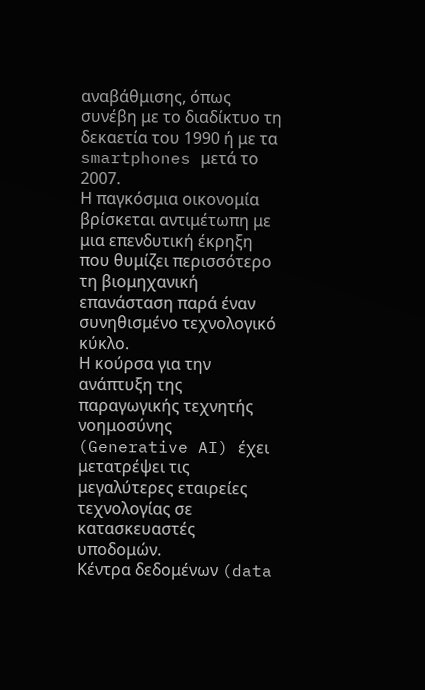αναβάθμισης, όπως συνέβη με το διαδίκτυο τη δεκαετία του 1990 ή με τα smartphones μετά το 2007.
Η παγκόσμια οικονομία βρίσκεται αντιμέτωπη με μια επενδυτική έκρηξη που θυμίζει περισσότερο τη βιομηχανική επανάσταση παρά έναν συνηθισμένο τεχνολογικό κύκλο.
Η κούρσα για την ανάπτυξη της παραγωγικής τεχνητής νοημοσύνης (Generative AI) έχει μετατρέψει τις μεγαλύτερες εταιρείες τεχνολογίας σε κατασκευαστές υποδομών.
Κέντρα δεδομένων (data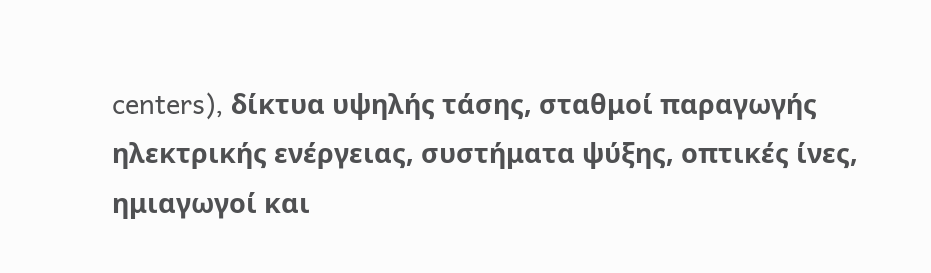centers), δίκτυα υψηλής τάσης, σταθμοί παραγωγής ηλεκτρικής ενέργειας, συστήματα ψύξης, οπτικές ίνες, ημιαγωγοί και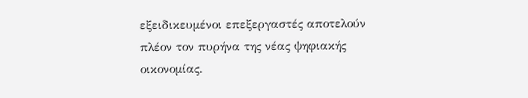εξειδικευμένοι επεξεργαστές αποτελούν πλέον τον πυρήνα της νέας ψηφιακής οικονομίας.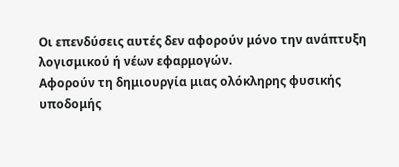Οι επενδύσεις αυτές δεν αφορούν μόνο την ανάπτυξη λογισμικού ή νέων εφαρμογών.
Αφορούν τη δημιουργία μιας ολόκληρης φυσικής υποδομής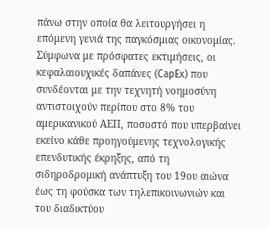πάνω στην οποία θα λειτουργήσει η επόμενη γενιά της παγκόσμιας οικονομίας.
Σύμφωνα με πρόσφατες εκτιμήσεις, οι κεφαλαιουχικές δαπάνες (CapEx) που συνδέονται με την τεχνητή νοημοσύνη αντιστοιχούν περίπου στο 8% του αμερικανικού ΑΕΠ, ποσοστό που υπερβαίνει εκείνο κάθε προηγούμενης τεχνολογικής επενδυτικής έκρηξης, από τη σιδηροδρομική ανάπτυξη του 19ου αιώνα έως τη φούσκα των τηλεπικοινωνιών και του διαδικτύου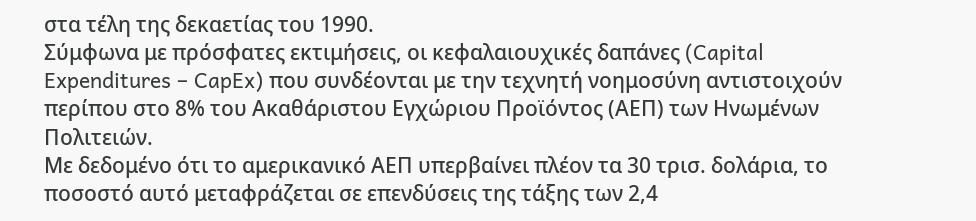στα τέλη της δεκαετίας του 1990.
Σύμφωνα με πρόσφατες εκτιμήσεις, οι κεφαλαιουχικές δαπάνες (Capital Expenditures – CapEx) που συνδέονται με την τεχνητή νοημοσύνη αντιστοιχούν περίπου στο 8% του Ακαθάριστου Εγχώριου Προϊόντος (ΑΕΠ) των Ηνωμένων Πολιτειών.
Με δεδομένο ότι το αμερικανικό ΑΕΠ υπερβαίνει πλέον τα 30 τρισ. δολάρια, το ποσοστό αυτό μεταφράζεται σε επενδύσεις της τάξης των 2,4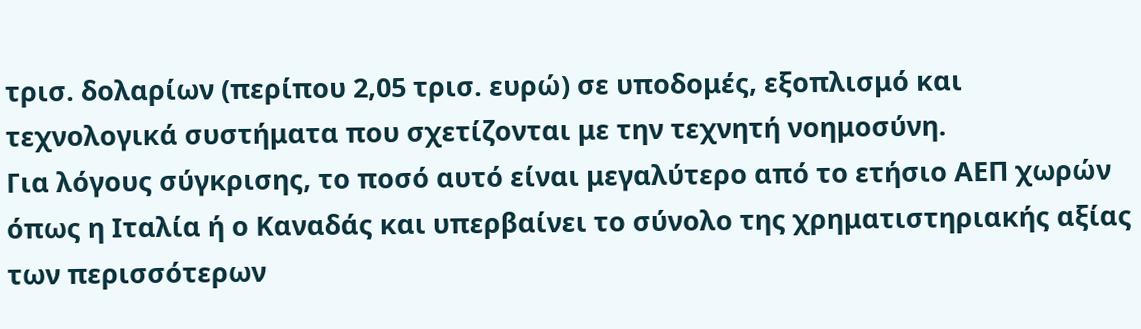τρισ. δολαρίων (περίπου 2,05 τρισ. ευρώ) σε υποδομές, εξοπλισμό και τεχνολογικά συστήματα που σχετίζονται με την τεχνητή νοημοσύνη.
Για λόγους σύγκρισης, το ποσό αυτό είναι μεγαλύτερο από το ετήσιο ΑΕΠ χωρών όπως η Ιταλία ή ο Καναδάς και υπερβαίνει το σύνολο της χρηματιστηριακής αξίας των περισσότερων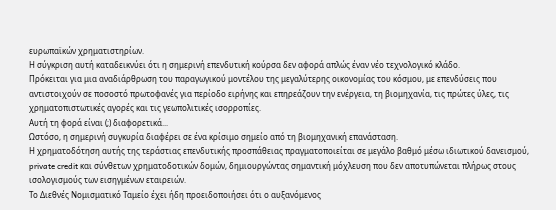ευρωπαϊκών χρηματιστηρίων.
Η σύγκριση αυτή καταδεικνύει ότι η σημερινή επενδυτική κούρσα δεν αφορά απλώς έναν νέο τεχνολογικό κλάδο.
Πρόκειται για μια αναδιάρθρωση του παραγωγικού μοντέλου της μεγαλύτερης οικονομίας του κόσμου, με επενδύσεις που αντιστοιχούν σε ποσοστό πρωτοφανές για περίοδο ειρήνης και επηρεάζουν την ενέργεια, τη βιομηχανία, τις πρώτες ύλες, τις χρηματοπιστωτικές αγορές και τις γεωπολιτικές ισορροπίες.
Αυτή τη φορά είναι (;) διαφορετικά...
Ωστόσο, η σημερινή συγκυρία διαφέρει σε ένα κρίσιμο σημείο από τη βιομηχανική επανάσταση.
Η χρηματοδότηση αυτής της τεράστιας επενδυτικής προσπάθειας πραγματοποιείται σε μεγάλο βαθμό μέσω ιδιωτικού δανεισμού, private credit και σύνθετων χρηματοδοτικών δομών, δημιουργώντας σημαντική μόχλευση που δεν αποτυπώνεται πλήρως στους ισολογισμούς των εισηγμένων εταιρειών.
Το Διεθνές Νομισματικό Ταμείο έχει ήδη προειδοποιήσει ότι ο αυξανόμενος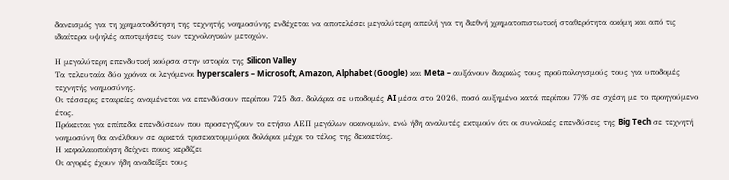δανεισμός για τη χρηματοδότηση της τεχνητής νοημοσύνης ενδέχεται να αποτελέσει μεγαλύτερη απειλή για τη διεθνή χρηματοπιστωτική σταθερότητα ακόμη και από τις ιδιαίτερα υψηλές αποτιμήσεις των τεχνολογικών μετοχών.

Η μεγαλύτερη επενδυτική κούρσα στην ιστορία της Silicon Valley
Τα τελευταία δύο χρόνια οι λεγόμενοι hyperscalers – Microsoft, Amazon, Alphabet (Google) και Meta – αυξάνουν διαρκώς τους προϋπολογισμούς τους για υποδομές τεχνητής νοημοσύνης.
Οι τέσσερις εταιρείες αναμένεται να επενδύσουν περίπου 725 δισ. δολάρια σε υποδομές AI μέσα στο 2026, ποσό αυξημένο κατά περίπου 77% σε σχέση με το προηγούμενο έτος.
Πρόκειται για επίπεδα επενδύσεων που προσεγγίζουν το ετήσιο ΑΕΠ μεγάλων οικονομιών, ενώ ήδη αναλυτές εκτιμούν ότι οι συνολικές επενδύσεις της Big Tech σε τεχνητή νοημοσύνη θα ανέλθουν σε αρκετά τρισεκατομμύρια δολάρια μέχρι το τέλος της δεκαετίας.
Η κεφαλαιοποίηση δείχνει ποιος κερδίζει
Οι αγορές έχουν ήδη αναδείξει τους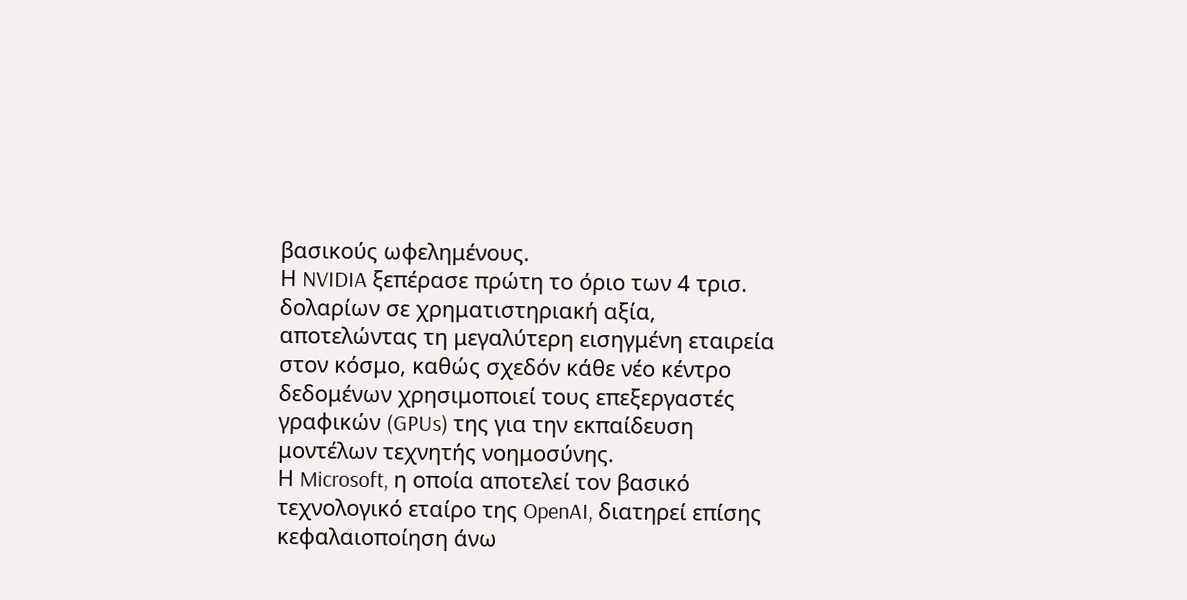βασικούς ωφελημένους.
Η NVIDIA ξεπέρασε πρώτη το όριο των 4 τρισ. δολαρίων σε χρηματιστηριακή αξία, αποτελώντας τη μεγαλύτερη εισηγμένη εταιρεία στον κόσμο, καθώς σχεδόν κάθε νέο κέντρο δεδομένων χρησιμοποιεί τους επεξεργαστές γραφικών (GPUs) της για την εκπαίδευση μοντέλων τεχνητής νοημοσύνης.
Η Microsoft, η οποία αποτελεί τον βασικό τεχνολογικό εταίρο της OpenAI, διατηρεί επίσης κεφαλαιοποίηση άνω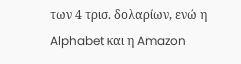των 4 τρισ. δολαρίων, ενώ η Alphabet και η Amazon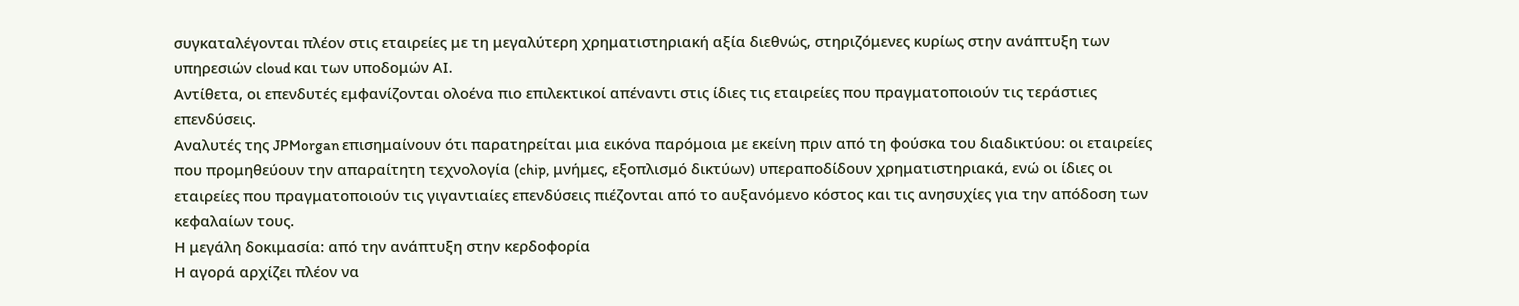συγκαταλέγονται πλέον στις εταιρείες με τη μεγαλύτερη χρηματιστηριακή αξία διεθνώς, στηριζόμενες κυρίως στην ανάπτυξη των υπηρεσιών cloud και των υποδομών AI.
Αντίθετα, οι επενδυτές εμφανίζονται ολοένα πιο επιλεκτικοί απέναντι στις ίδιες τις εταιρείες που πραγματοποιούν τις τεράστιες επενδύσεις.
Αναλυτές της JPMorgan επισημαίνουν ότι παρατηρείται μια εικόνα παρόμοια με εκείνη πριν από τη φούσκα του διαδικτύου: οι εταιρείες που προμηθεύουν την απαραίτητη τεχνολογία (chip, μνήμες, εξοπλισμό δικτύων) υπεραποδίδουν χρηματιστηριακά, ενώ οι ίδιες οι εταιρείες που πραγματοποιούν τις γιγαντιαίες επενδύσεις πιέζονται από το αυξανόμενο κόστος και τις ανησυχίες για την απόδοση των κεφαλαίων τους.
Η μεγάλη δοκιμασία: από την ανάπτυξη στην κερδοφορία
Η αγορά αρχίζει πλέον να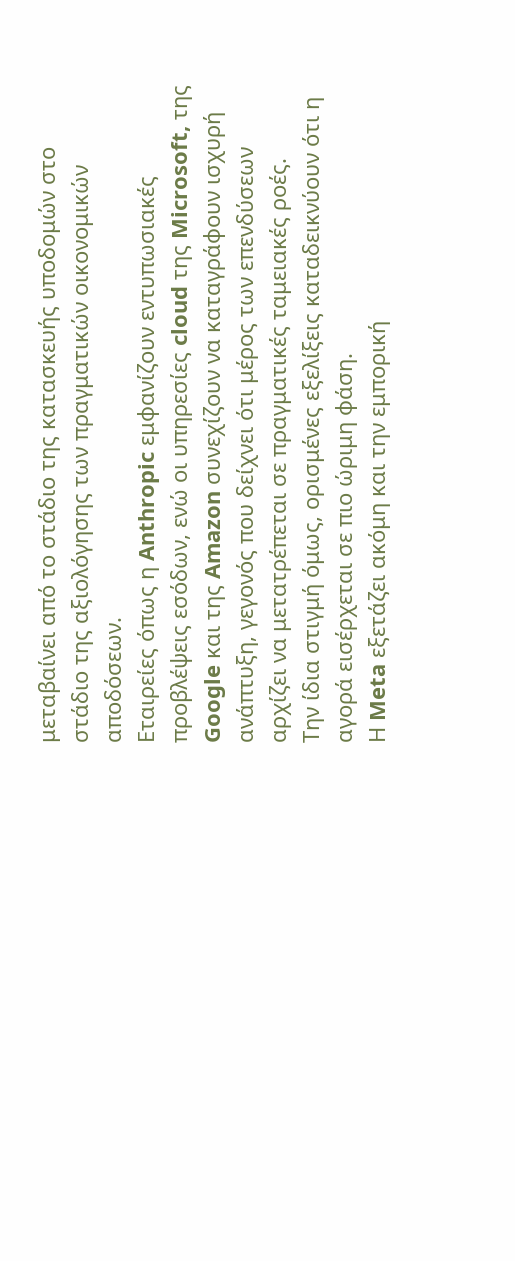μεταβαίνει από το στάδιο της κατασκευής υποδομών στο στάδιο της αξιολόγησης των πραγματικών οικονομικών αποδόσεων.
Εταιρείες όπως η Anthropic εμφανίζουν εντυπωσιακές προβλέψεις εσόδων, ενώ οι υπηρεσίες cloud της Microsoft, της Google και της Amazon συνεχίζουν να καταγράφουν ισχυρή ανάπτυξη, γεγονός που δείχνει ότι μέρος των επενδύσεων αρχίζει να μετατρέπεται σε πραγματικές ταμειακές ροές.
Την ίδια στιγμή όμως, ορισμένες εξελίξεις καταδεικνύουν ότι η αγορά εισέρχεται σε πιο ώριμη φάση.
Η Meta εξετάζει ακόμη και την εμπορική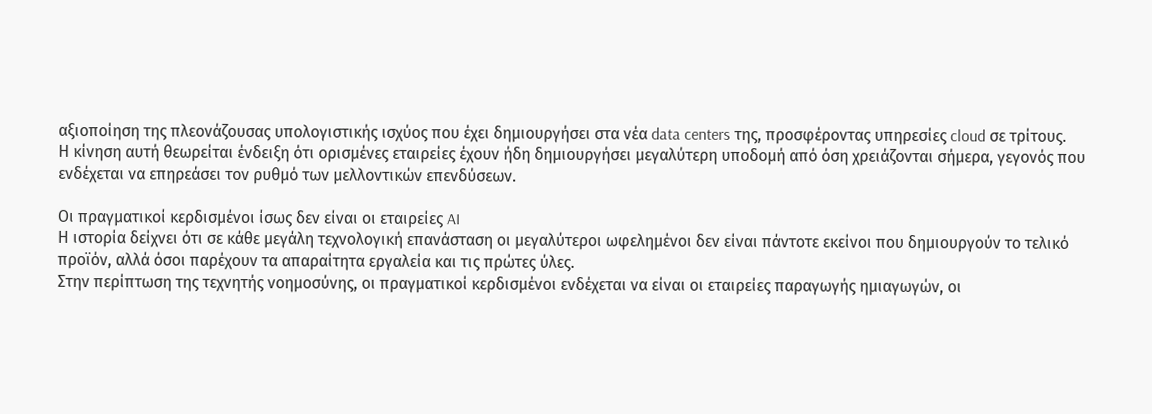αξιοποίηση της πλεονάζουσας υπολογιστικής ισχύος που έχει δημιουργήσει στα νέα data centers της, προσφέροντας υπηρεσίες cloud σε τρίτους.
Η κίνηση αυτή θεωρείται ένδειξη ότι ορισμένες εταιρείες έχουν ήδη δημιουργήσει μεγαλύτερη υποδομή από όση χρειάζονται σήμερα, γεγονός που ενδέχεται να επηρεάσει τον ρυθμό των μελλοντικών επενδύσεων.

Οι πραγματικοί κερδισμένοι ίσως δεν είναι οι εταιρείες AI
Η ιστορία δείχνει ότι σε κάθε μεγάλη τεχνολογική επανάσταση οι μεγαλύτεροι ωφελημένοι δεν είναι πάντοτε εκείνοι που δημιουργούν το τελικό προϊόν, αλλά όσοι παρέχουν τα απαραίτητα εργαλεία και τις πρώτες ύλες.
Στην περίπτωση της τεχνητής νοημοσύνης, οι πραγματικοί κερδισμένοι ενδέχεται να είναι οι εταιρείες παραγωγής ημιαγωγών, οι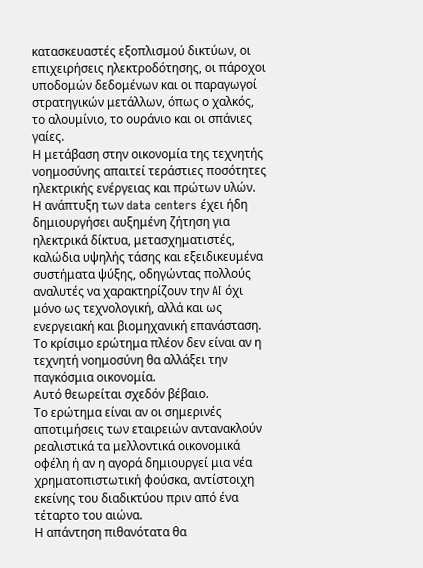κατασκευαστές εξοπλισμού δικτύων, οι επιχειρήσεις ηλεκτροδότησης, οι πάροχοι υποδομών δεδομένων και οι παραγωγοί στρατηγικών μετάλλων, όπως ο χαλκός, το αλουμίνιο, το ουράνιο και οι σπάνιες γαίες.
Η μετάβαση στην οικονομία της τεχνητής νοημοσύνης απαιτεί τεράστιες ποσότητες ηλεκτρικής ενέργειας και πρώτων υλών.
Η ανάπτυξη των data centers έχει ήδη δημιουργήσει αυξημένη ζήτηση για ηλεκτρικά δίκτυα, μετασχηματιστές, καλώδια υψηλής τάσης και εξειδικευμένα συστήματα ψύξης, οδηγώντας πολλούς αναλυτές να χαρακτηρίζουν την AI όχι μόνο ως τεχνολογική, αλλά και ως ενεργειακή και βιομηχανική επανάσταση.
Το κρίσιμο ερώτημα πλέον δεν είναι αν η τεχνητή νοημοσύνη θα αλλάξει την παγκόσμια οικονομία.
Αυτό θεωρείται σχεδόν βέβαιο.
Το ερώτημα είναι αν οι σημερινές αποτιμήσεις των εταιρειών αντανακλούν ρεαλιστικά τα μελλοντικά οικονομικά οφέλη ή αν η αγορά δημιουργεί μια νέα χρηματοπιστωτική φούσκα, αντίστοιχη εκείνης του διαδικτύου πριν από ένα τέταρτο του αιώνα.
Η απάντηση πιθανότατα θα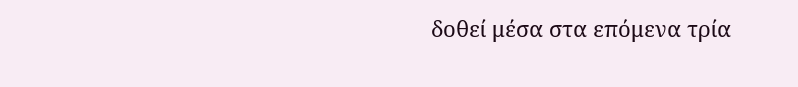δοθεί μέσα στα επόμενα τρία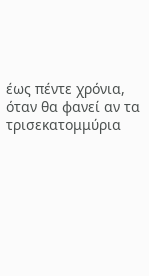έως πέντε χρόνια, όταν θα φανεί αν τα τρισεκατομμύρια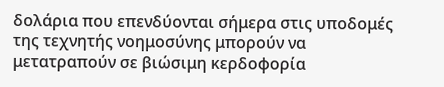δολάρια που επενδύονται σήμερα στις υποδομές της τεχνητής νοημοσύνης μπορούν να μετατραπούν σε βιώσιμη κερδοφορία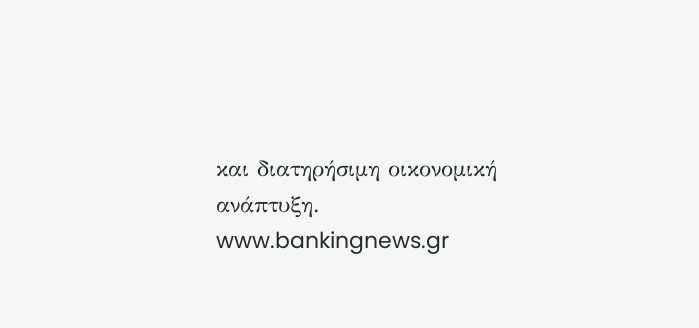και διατηρήσιμη οικονομική ανάπτυξη.
www.bankingnews.gr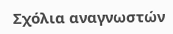Σχόλια αναγνωστών